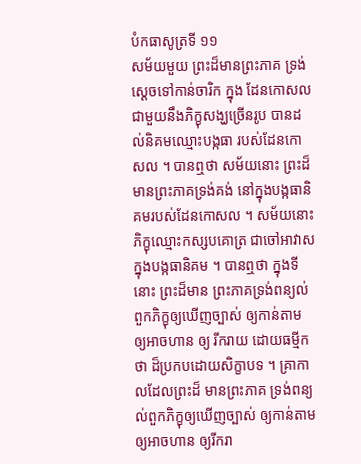បំកធាសូត្រទី ១១
សម័យមួយ ព្រះដ៏មានព្រះភាគ ទ្រង់ស្តេចទៅកាន់ចារិក ក្នុង ដែនកោសល ជាមួយនឹងភិក្ខុសង្ឃច្រើនរូប បានដល់និគមឈ្មោះបង្កធា របស់ដែនកោសល ។ បានឮថា សម័យនោះ ព្រះដ៏មានព្រះភាគទ្រង់គង់ នៅក្នុងបង្កធានិគមរបស់ដែនកោសល ។ សម័យនោះ ភិក្ខុឈ្មោះកស្សបគោត្រ ជាចៅអាវាសក្នុងបង្កធានិគម ។ បានឮថា ក្នុងទីនោះ ព្រះដ៏មាន ព្រះភាគទ្រង់ពន្យល់ពួកភិក្ខុឲ្យឃើញច្បាស់ ឲ្យកាន់តាម ឲ្យអាចហាន ឲ្យ រីករាយ ដោយធម្មីកថា ដ៏ប្រកបដោយសិក្ខាបទ ។ គ្រាកាលដែលព្រះដ៏ មានព្រះភាគ ទ្រង់ពន្យល់ពួកភិក្ខុឲ្យឃើញច្បាស់ ឲ្យកាន់តាម ឲ្យអាចហាន ឲ្យរីករា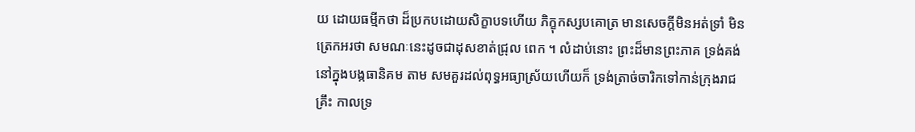យ ដោយធម្មីកថា ដ៏ប្រកបដោយសិក្ខាបទហើយ ភិក្ខុកស្សបគោត្រ មានសេចក្តីមិនអត់ទ្រាំ មិនត្រេកអរថា សមណៈនេះដូចជាដុសខាត់ជ្រុល ពេក ។ លំដាប់នោះ ព្រះដ៏មានព្រះភាគ ទ្រង់គង់នៅក្នុងបង្កធានិគម តាម សមគួរដល់ពុទ្ធអធ្យាស្រ័យហើយក៏ ទ្រង់ត្រាច់ចារិកទៅកាន់ក្រុងរាជគ្រឹះ កាលទ្រ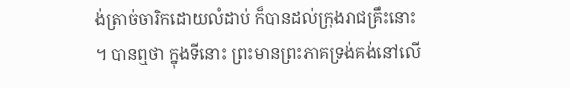ង់ត្រាច់ចារិកដោយលំដាប់ ក៏បានដល់ក្រុងរាជគ្រឹះនោះ ។ បានឮថា ក្នុងទីនោះ ព្រះមានព្រះភាគទ្រង់គង់នៅលើ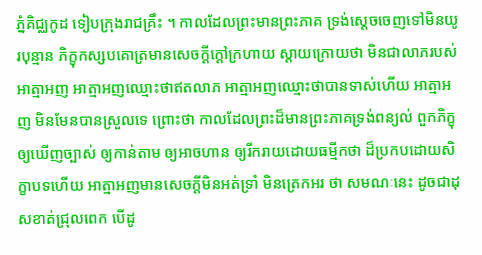ភ្នំគិជ្ឈកូដ ទៀបក្រុងរាជគ្រឹះ ។ កាលដែលព្រះមានព្រះភាគ ទ្រង់ស្តេចចេញទៅមិនយូរបុន្មាន ភិក្ខុកស្សបគោត្រមានសេចក្តីក្តៅក្រហាយ ស្តាយក្រោយថា មិនជាលាភរបស់អាត្មាអញ អាត្មាអញឈ្មោះថាឥតលាភ អាត្មាអញឈ្មោះថាបានទាស់ហើយ អាត្មាអញ មិនមែនបានស្រួលទេ ព្រោះថា កាលដែលព្រះដ៏មានព្រះភាគទ្រង់ពន្យល់ ពួកភិក្ខុឲ្យឃើញច្បាស់ ឲ្យកាន់តាម ឲ្យអាចហាន ឲ្យរីករាយដោយធម្មីកថា ដ៏ប្រកបដោយសិក្ខាបទហើយ អាត្មាអញមានសេចក្តីមិនអត់ទ្រាំ មិនត្រេកអរ ថា សមណៈនេះ ដូចជាដុសខាត់ជ្រុលពេក បើដូ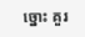ច្នោះ គួរ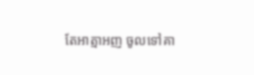តែអាត្មាអញ ចូលទៅគា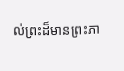ល់ព្រះដ៏មានព្រះភា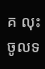គ លុះចូលទ